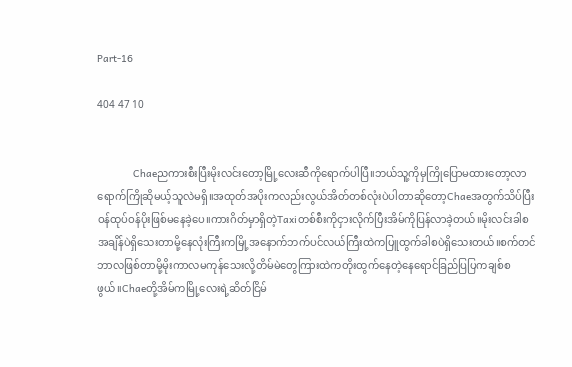Part-16

404 47 10


            Chaeညကားစီးပြီးမိုးလင်းတော့မြို့လေးဆီကိုရောက်ပါပြီ။ဘယ်သူ့ကိုမှကြိုပြောမထားတော့လာရောက်ကြိုဆိုမယ့်သူလဲမရှိ။အထုတ်အပိုးကလည်းလွယ်အိတ်တစ်လုံးပဲပါတာဆိုတော့Chaeအတွက်သိပ်ပြီးဝန်ထုပ်ဝန်ပိုးဖြစ်မနေခဲ့ပေ။ကားဂိတ်မှာရှိတဲ့Taxiတစ်စီးကိုငှားလိုက်ပြီးအိမ်ကိုပြန်လာခဲ့တယ်။မိုးလင်းခါစအချိန်ပဲရှိသေးတာမို့နေလုံးကြီးကမြို့အနောက်ဘက်ပင်လယ်ကြီးထဲကပြူထွက်ခါစပဲရှိသေးတယ်။စက်တင်ဘာလဖြစ်တာမို့မိုးကာလမကုန်သေးလို့တိမ်မဲတွေကြားထဲကတိုးထွက်နေတဲ့နေရောင်ခြည်ပြပြကချစ်စဖွယ်။Chaeတို့အိမ်ကမြို့လေးရဲ့ဆိတ်ငြိမ်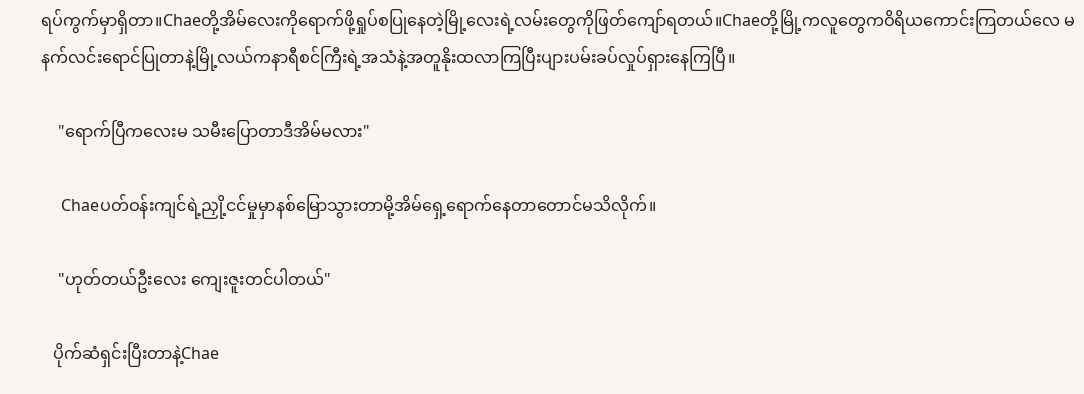ရပ်ကွက်မှာရှိတာ။Chaeတို့အိမ်လေးကိုရောက်ဖို့ရှုပ်စပြုနေတဲ့မြို့လေးရဲ့လမ်းတွေကိုဖြတ်ကျော်ရတယ်။Chaeတို့မြို့ကလူတွေကဝိရိယကောင်းကြတယ်လေ မနက်လင်းရောင်ပြုတာနဲ့မြို့လယ်ကနာရီစင်ကြီးရဲ့အသံနဲ့အတူနိုးထလာကြပြီးပျားပမ်းခပ်လှုပ်ရှားနေကြပြီ။

    "ရောက်ပြီကလေးမ သမီးပြောတာဒီအိမ်မလား"

     Chaeပတ်ဝန်းကျင်ရဲ့ညှို့ငင်မှုမှာနစ်မြောသွားတာမို့အိမ်ရှေ့ရောက်နေတာတောင်မသိလိုက်။

    "ဟုတ်တယ်ဦးလေး ကျေးဇူးတင်ပါတယ်"

   ပိုက်ဆံရှင်းပြီးတာနဲ့Chae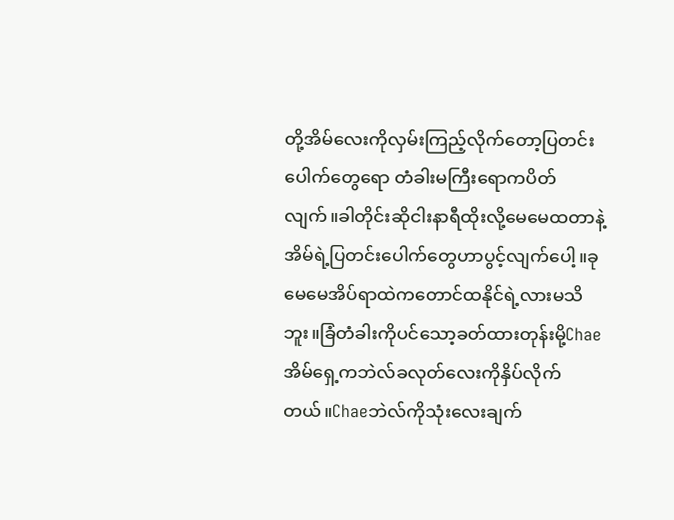တို့အိမ်လေးကိုလှမ်းကြည့်လိုက်တော့ပြတင်းပေါက်တွေရော တံခါးမကြီးရောကပိတ်လျက်။ခါတိုင်းဆိုငါးနာရီထိုးလို့မေမေထတာနဲ့အိမ်ရဲ့ပြတင်းပေါက်တွေဟာပွင့်လျက်ပေါ့။ခုမေမေအိပ်ရာထဲကတောင်ထနိုင်ရဲ့လားမသိဘူး။ခြံတံခါးကိုပင်သော့ခတ်ထားတုန်းမို့Chae အိမ်ရှေ့ကဘဲလ်ခလုတ်လေးကိုနှိပ်လိုက်တယ်။Chaeဘဲလ်ကိုသုံးလေးချက်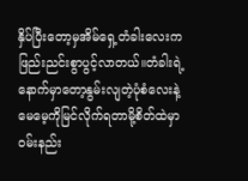နှိပ်ပြီးတော့မှအိမ်ရှေ့တံခါးလေးကဖြည်းညင်းစွာပွင့်လာတယ်။တံခါးရဲ့နောက်မှာတော့နွမ်းလျတဲ့ပုံစံလေးနဲ့မေမေ့ကိုမြင်လိုက်ရတာမို့စိတ်ထဲမှာဝမ်းနည်း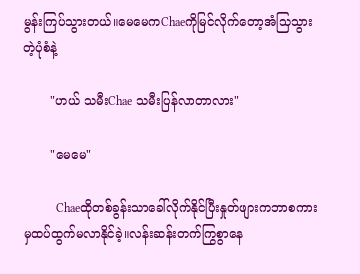မွန်းကြပ်သွားတယ်။မေမေကChaeကိုမြင်လိုက်တော့အံသြသွားတဲ့ပုံစံနဲ့

       "ဟယ် သမီးChae သမီးပြန်လာတာလား"

       "မေမေ"

           Chaeထိုတစ်ခွန်းသာခေါ်လိုက်နိုင်ပြီးနှုတ်ဖျားကဘာစကားမှထပ်ထွက်မလာနိုင်ခဲ့။လန်းဆန်းတက်ကြွစွာနေ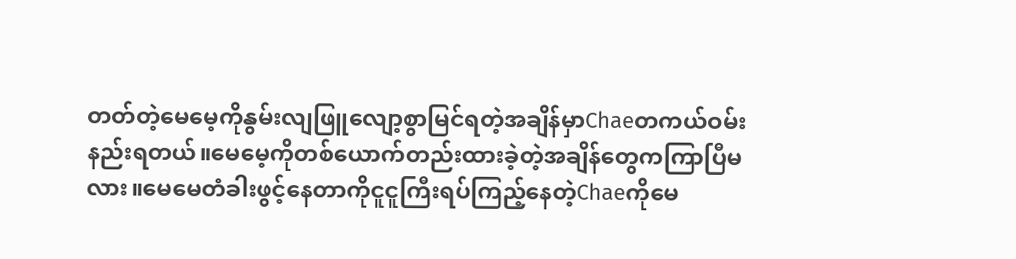တတ်တဲ့မေမေ့ကိုနွမ်းလျဖြူလျော့စွာမြင်ရတဲ့အချိန်မှာChaeတကယ်ဝမ်းနည်းရတယ်။မေမေ့ကိုတစ်ယောက်တည်းထားခဲ့တဲ့အချိန်တွေကကြာပြီမလား။မေမေတံခါးဖွင့်နေတာကိုငူငူကြီးရပ်ကြည့်နေတဲ့Chaeကိုမေ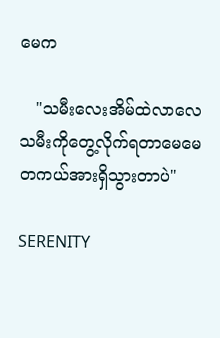မေက

   "သမီးလေးအိမ်ထဲလာလေ သမီးကိုတွေ့လိုက်ရတာမေမေတကယ်အားရှိသွားတာပဲ"

SERENITY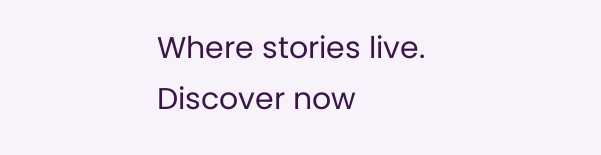Where stories live. Discover now